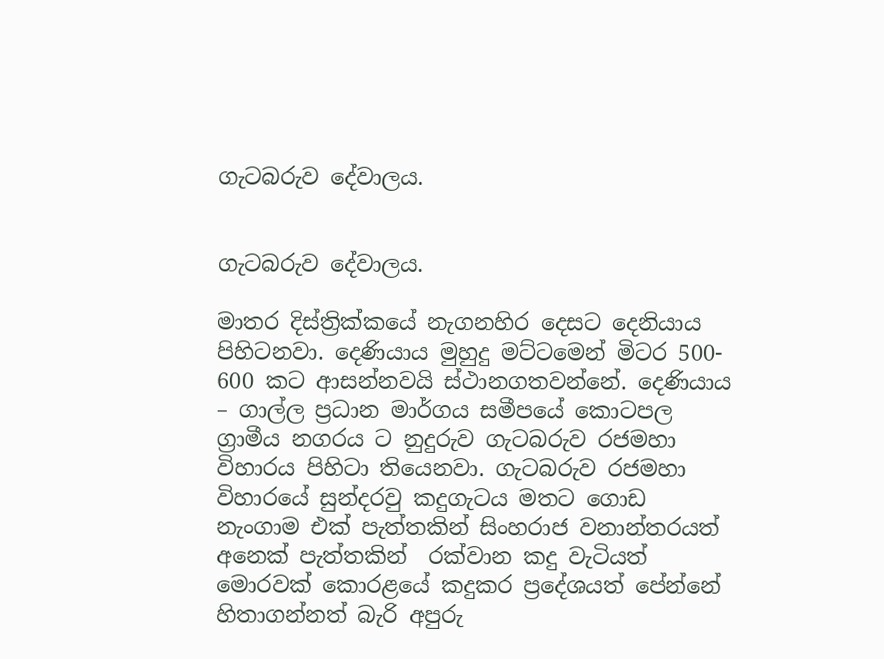ගැටබරුව දේවාලය.


ගැටබරුව දේවාලය.

මාතර දිස්ත්‍රික්‍කයේ නැගනහිර දෙසට දෙනියාය  පිහිටනවා. දෙණියාය මුහුදු මට්ටමෙන් මිටර 500-  600 කට ආසන්නවයි ස්ථානගතවන්නේ. දෙණියාය – ගාල්ල ප්‍රධාන මාර්ගය සමීපයේ කොටපල ග්‍රාමීය නගරය ට නුදුරුව ගැටබරුව රජමහා විහාරය පිහිටා තියෙනවා. ගැටබරුව රජමහා විහාරයේ සුන්දරවු කදුගැටය මතට ගොඩ නැංගාම එක් පැත්තකින් සිංහරාජ වනාන්තරයත්  අනෙක් පැත්තකින්  රක්වාන කදු වැටියත්   මොරවක් කොරළයේ කදුකර ප්‍රදේශයත් පේන්නේ හිතාගන්නත් බැරි අපුරු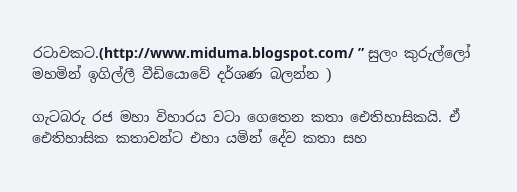රටාවකට.(http://www.miduma.blogspot.com/ ” සුලං කුරුල්ලෝ මහමින් ඉගිල්ලී වීඩියොවේ දර්ශණ බලන්න )

ගැටබරු රජ මහා විහාරය වටා ගෙතෙන කතා ඓතිහාසිකයි. ඒ ඓතිහාසික කතාවන්ට එහා යමින් දේව කතා සහ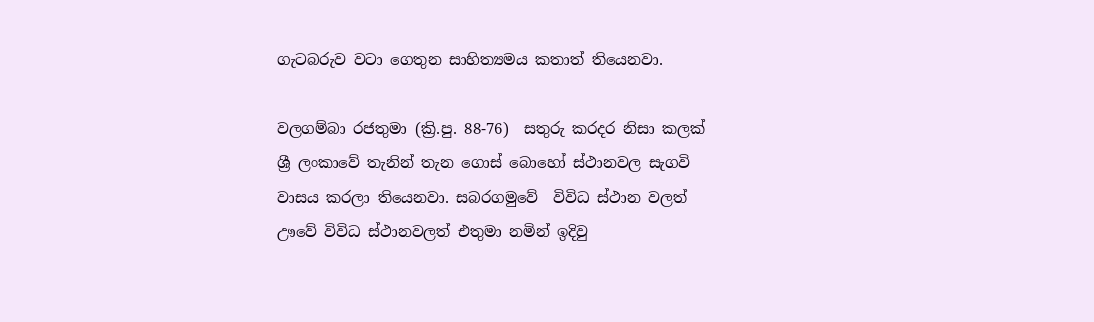ගැටබරුව වටා ගෙතුන සාහිත්‍යමය කතාත් තියෙනවා.

වලගම්බා රජතුමා ‍(ක්‍රි.පු. 88-76)  සතුරු කරදර නිසා කලක්  ශ්‍රී ලංකාවේ තැනින් තැන ගොස් බොහෝ ස්ථානවල සැගවි වාසය කරලා තියෙනවා. සබරගමුවේ  විවිධ ස්ථාන වලත් ඌවේ විවිධ ස්ථානවලත් එතුමා නමින් ඉදිවු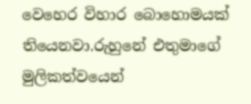වෙහෙර විහාර බොහොමයක් තියෙනවා.රුහුනේ එතුමාගේ මුලිකත්වයෙන්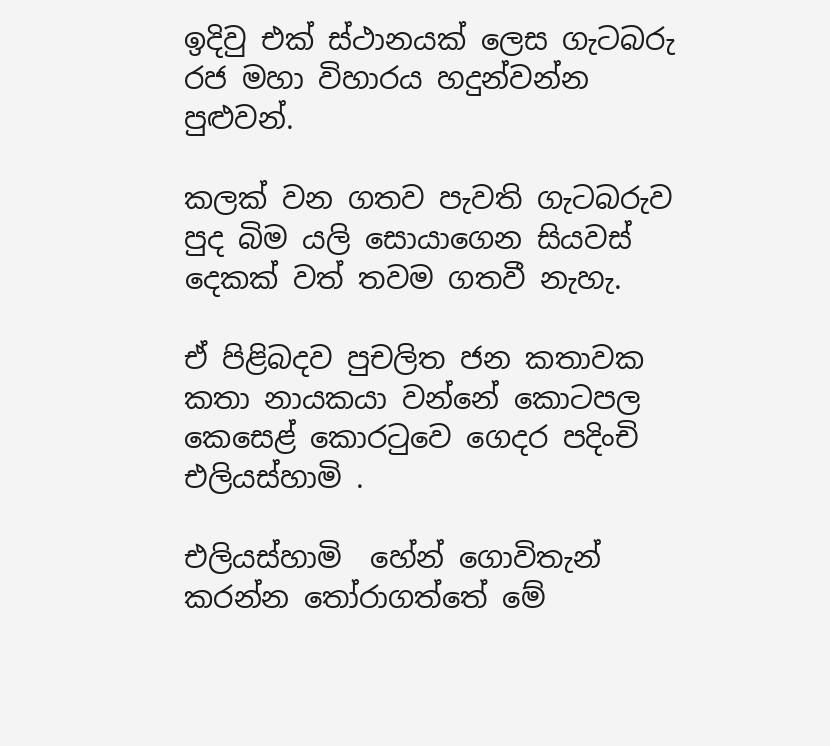ඉදිවු එක් ස්ථානයක් ලෙස ගැටබරු රජ මහා විහාරය හදුන්වන්න පුළුවන්.

කලක් වන ගතව පැවති ගැටබරුව පුද බිම යලි සොයාගෙන සියවස් දෙකක් වත් තවම ගතවී නැහැ.

ඒ පිළිබදව පුචලිත ජන කතාවක කතා නායකයා වන්නේ කොටපල  කෙසෙළ් කොරටුවෙ ගෙදර පදිංචි එලියස්හාමි .

එලියස්හාමි  හේන් ගොවිතැන් කරන්න තෝරාගත්තේ මේ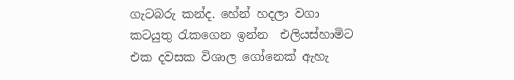ගැටබරු කන්ද. හේන් හදලා වගා කටයුතු රැකගෙන ඉන්න  එලියස්හාමිට  එක දවසක විශාල ගෝනෙක් ඇහැ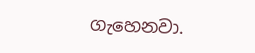ගැහෙනවා.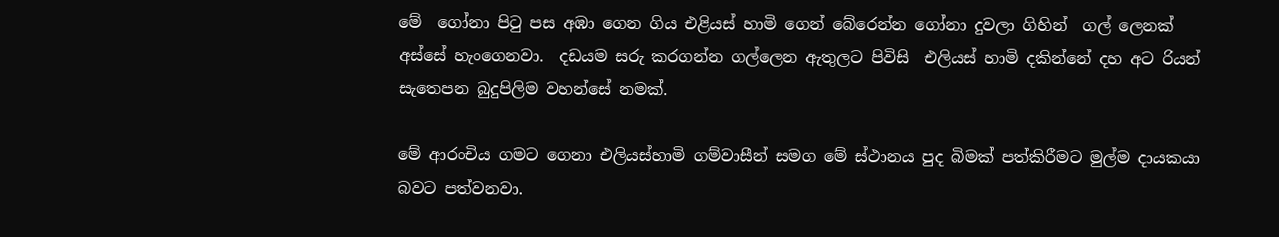මේ  ගෝනා පිටු පස අඹා ගෙන ගිය එළියස් හාමි ගෙන් බේරෙන්න ගෝනා දුවලා ගිහින්  ගල් ලෙනක් අස්සේ හැංගෙනවා.  දඩයම සරු කරගන්න ගල්ලෙන ඇතුලට පිවිසි  එලියස් හාමි දකින්නේ දහ අට රියන් සැතෙපන බුදුපිලිම වහන්සේ නමක්.

මේ ආරංචිය ගමට ගෙනා එලියස්හාමි ගම්වාසීන් සමග මේ ස්ථානය පුද බිමක් පත්කිරීමට මුල්ම දායකයා බවට පත්වනවා.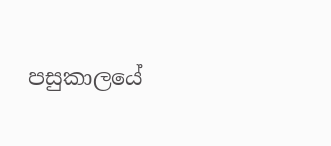පසුකාලයේ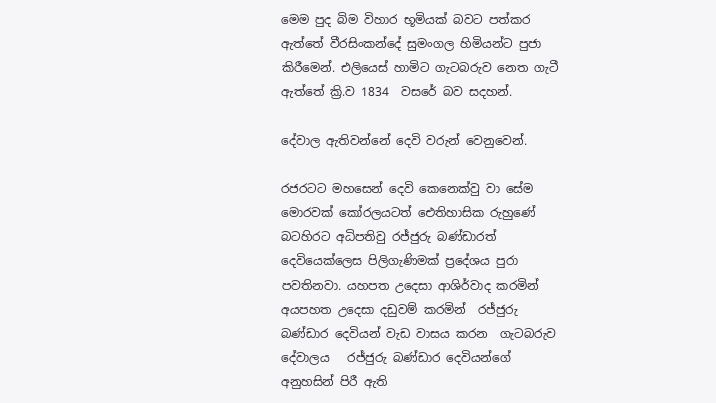මෙම පුද බිම විහාර භූමියක් බවට පත්කර ඇත්තේ වීරසිංකන්දේ සුමංගල හිමියන්ට පුජා කිරීමෙන්. එලියෙස් හාමිට ගැටබරුව නෙත ගැටී ඇත්තේ ක්‍රි.ව 1834  වසරේ බව සදහන්.

දේවාල ඇතිවන්නේ දෙවි වරුන් වෙනුවෙන්.

රජරටට මහසෙන් දෙවි කෙනෙක්වු වා සේම මොරවක් කෝරලයටත් ඓතිහාසික රුහුණේ බටහිරට අධිපතිවු රජ්ජුරු බණ්ඩාරත් දෙවියෙක්ලෙස පිලිගැණිමක් ප්‍රදේශය පුරා පවතිනවා. යහපත උදෙසා ආශිර්වාද කරමින් අයපහත උදෙසා දඩුවම් කරමින්  රජ්ජුරු බණ්ඩාර දෙවියන් වැඩ වාසය කරන  ගැටබරුව දේවාලය   රජ්ජුරු බණ්ඩාර දෙවියන්ගේ අනුහසින් පිරී ඇති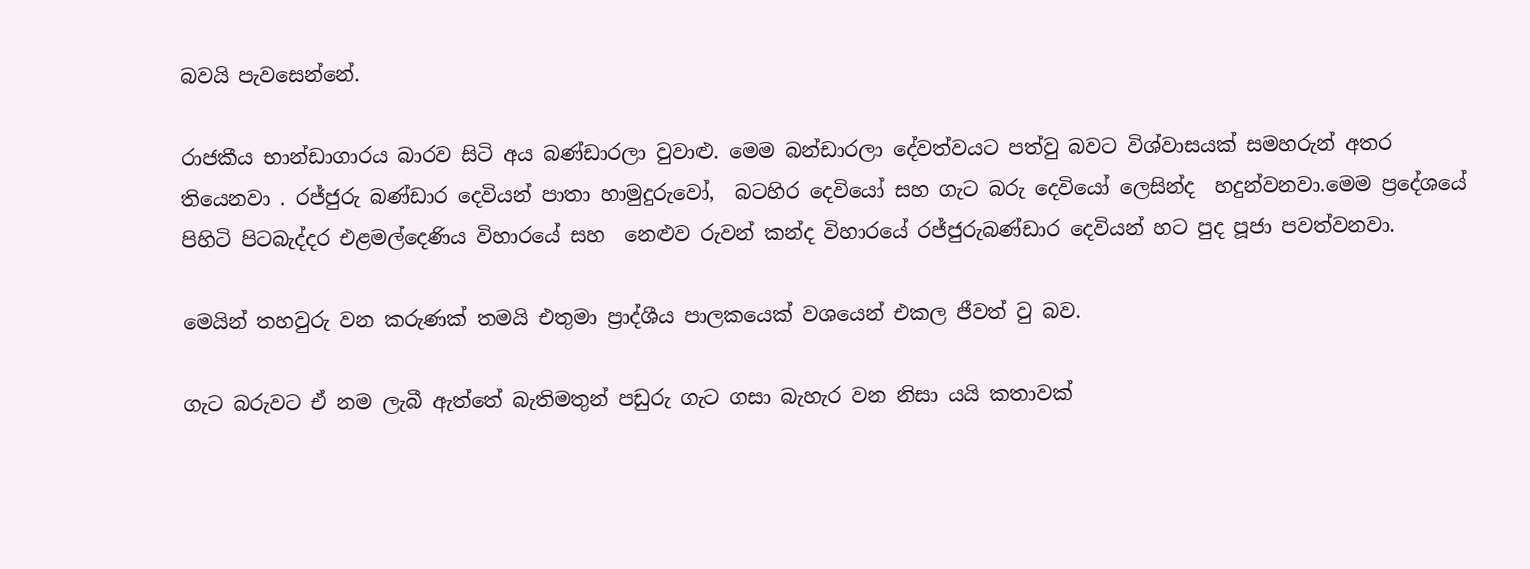බවයි පැවසෙන්නේ.

රාජකීය භාන්ඩාගාරය බාරව සිටි අය බණ්ඩාරලා වුවාළු. මෙම බන්ඩාරලා දේවත්වයට පත්වු බවට විශ්වාසයක් සමහරුන් අතර තියෙනවා . රජ්ජුරු බණ්ඩාර දෙවියන් පාතා හාමුදුරුවෝ,  බටහිර දෙවියෝ සහ ගැට බරු දෙවියෝ ලෙසින්ද  හදුන්වනවා.මෙම ප්‍රදේශයේ පිහිටි පිටබැද්දර එළමල්දෙණිය විහාරයේ සහ  නෙළුව රුවන් කන්ද විහාරයේ රජ්ජුරුබණ්ඩාර දෙවියන් හට පුද පූජා පවත්වනවා.

මෙයින් තහවුරු වන කරුණක් තමයි එතුමා ප්‍රාද්ශීය පාලකයෙක් වශයෙන් එකල ජීවත් වු බව.

ගැට බරුවට ඒ නම ලැබී ඇත්තේ බැතිමතුන් පඩුරු ගැට ගසා බැහැර වන නිසා යයි කතාවක්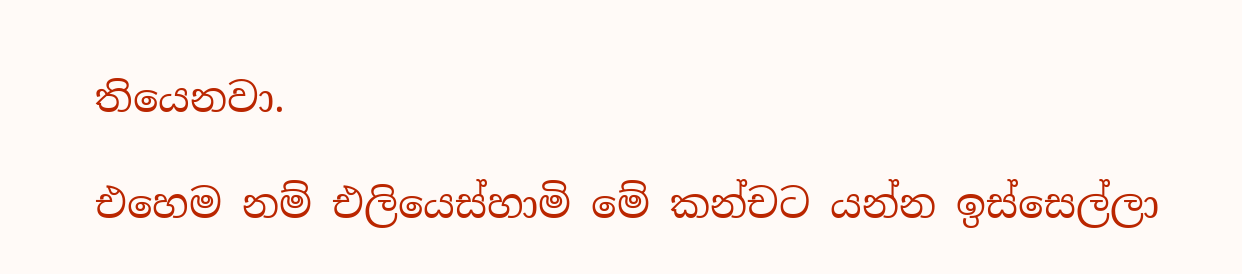තියෙනවා.

එහෙම නම් එලියෙස්හාමි මේ කන්චට යන්න ඉස්සෙල්ලා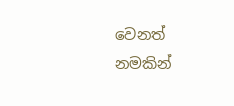වෙනත් නමකින්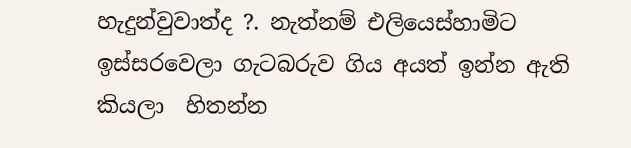හැදුන්වුවාත්ද ?. නැත්නම් එලියෙස්හාමිට ඉස්සරවෙලා ගැටබරුව ගිය අයත් ඉන්න ඇති කියලා  හිතන්න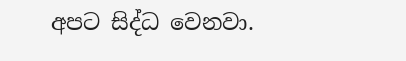අප‍ට සිද්ධ වෙනවා.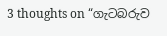3 thoughts on “ගැටබරුව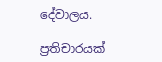දේවාලය.

ප්‍රතිචාරයක්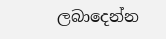ලබාදෙන්න